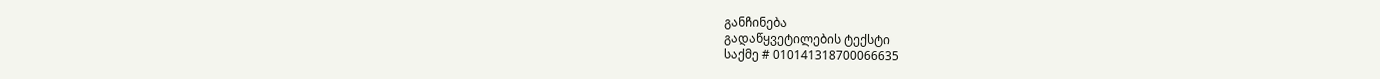განჩინება
გადაწყვეტილების ტექსტი
საქმე # 010141318700066635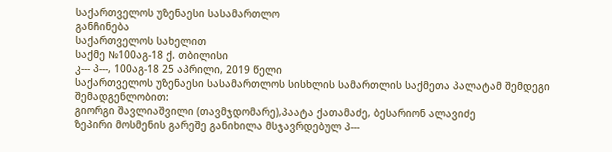საქართველოს უზენაესი სასამართლო
განჩინება
საქართველოს სახელით
საქმე №100აგ-18 ქ. თბილისი
კ--- პ---, 100აგ-18 25 აპრილი, 2019 წელი
საქართველოს უზენაესი სასამართლოს სისხლის სამართლის საქმეთა პალატამ შემდეგი შემადგენლობით:
გიორგი შავლიაშვილი (თავმჯდომარე),პაატა ქათამაძე, ბესარიონ ალავიძე
ზეპირი მოსმენის გარეშე განიხილა მსჯავრდებულ პ---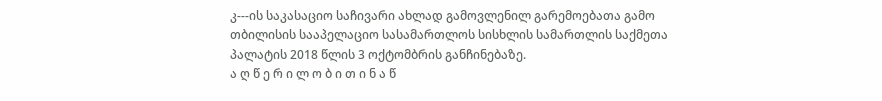კ---ის საკასაციო საჩივარი ახლად გამოვლენილ გარემოებათა გამო თბილისის სააპელაციო სასამართლოს სისხლის სამართლის საქმეთა პალატის 2018 წლის 3 ოქტომბრის განჩინებაზე.
ა ღ წ ე რ ი ლ ო ბ ი თ ი ნ ა წ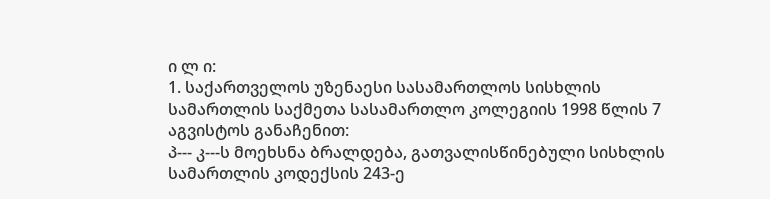ი ლ ი:
1. საქართველოს უზენაესი სასამართლოს სისხლის სამართლის საქმეთა სასამართლო კოლეგიის 1998 წლის 7 აგვისტოს განაჩენით:
პ--- კ---ს მოეხსნა ბრალდება, გათვალისწინებული სისხლის სამართლის კოდექსის 243-ე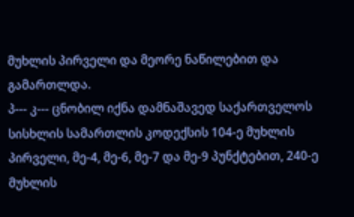მუხლის პირველი და მეორე ნაწილებით და გამართლდა.
პ--- კ--- ცნობილ იქნა დამნაშავედ საქართველოს სისხლის სამართლის კოდექსის 104-ე მუხლის პირველი, მე-4, მე-6, მე-7 და მე-9 პუნქტებით, 240-ე მუხლის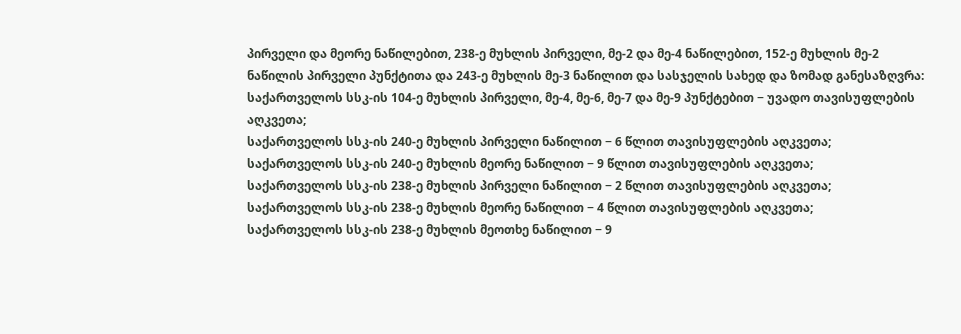პირველი და მეორე ნაწილებით, 238-ე მუხლის პირველი, მე-2 და მე-4 ნაწილებით, 152-ე მუხლის მე-2 ნაწილის პირველი პუნქტითა და 243-ე მუხლის მე-3 ნაწილით და სასჯელის სახედ და ზომად განესაზღვრა:
საქართველოს სსკ-ის 104-ე მუხლის პირველი, მე-4, მე-6, მე-7 და მე-9 პუნქტებით − უვადო თავისუფლების აღკვეთა;
საქართველოს სსკ-ის 240-ე მუხლის პირველი ნაწილით − 6 წლით თავისუფლების აღკვეთა;
საქართველოს სსკ-ის 240-ე მუხლის მეორე ნაწილით − 9 წლით თავისუფლების აღკვეთა;
საქართველოს სსკ-ის 238-ე მუხლის პირველი ნაწილით − 2 წლით თავისუფლების აღკვეთა;
საქართველოს სსკ-ის 238-ე მუხლის მეორე ნაწილით − 4 წლით თავისუფლების აღკვეთა;
საქართველოს სსკ-ის 238-ე მუხლის მეოთხე ნაწილით − 9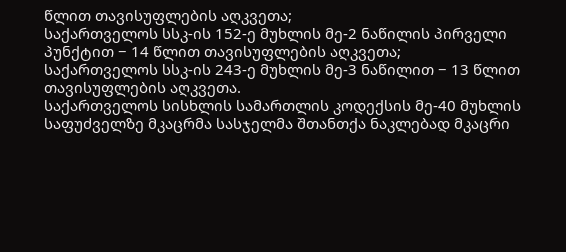წლით თავისუფლების აღკვეთა;
საქართველოს სსკ-ის 152-ე მუხლის მე-2 ნაწილის პირველი პუნქტით − 14 წლით თავისუფლების აღკვეთა;
საქართველოს სსკ-ის 243-ე მუხლის მე-3 ნაწილით − 13 წლით თავისუფლების აღკვეთა.
საქართველოს სისხლის სამართლის კოდექსის მე-40 მუხლის საფუძველზე მკაცრმა სასჯელმა შთანთქა ნაკლებად მკაცრი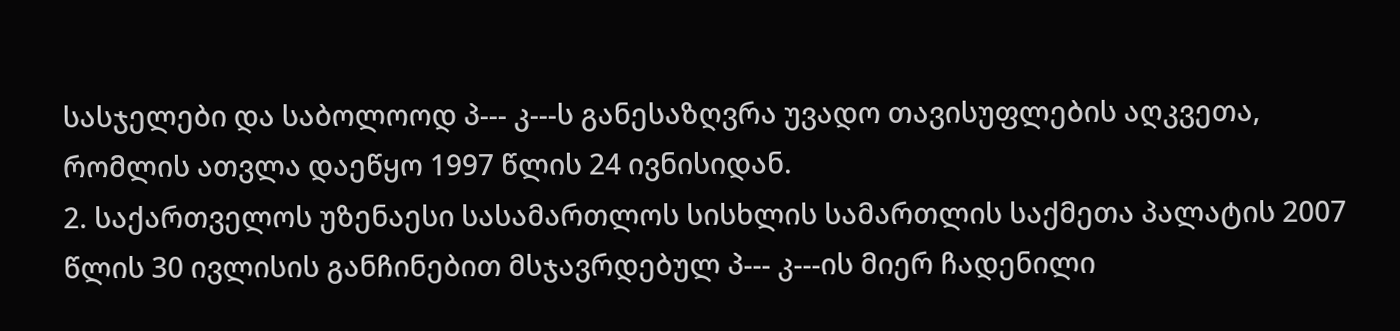სასჯელები და საბოლოოდ პ--- კ---ს განესაზღვრა უვადო თავისუფლების აღკვეთა, რომლის ათვლა დაეწყო 1997 წლის 24 ივნისიდან.
2. საქართველოს უზენაესი სასამართლოს სისხლის სამართლის საქმეთა პალატის 2007 წლის 30 ივლისის განჩინებით მსჯავრდებულ პ--- კ---ის მიერ ჩადენილი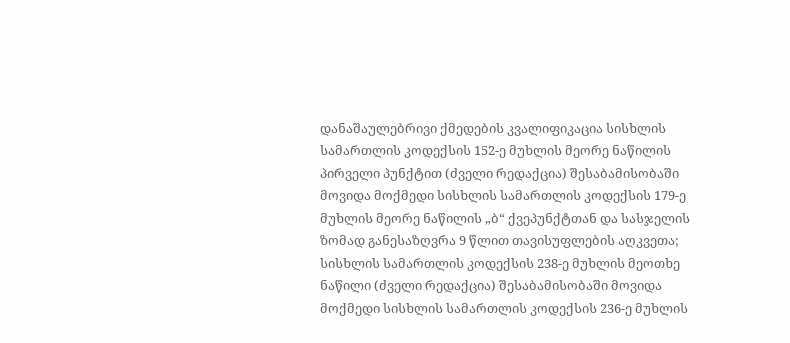დანაშაულებრივი ქმედების კვალიფიკაცია სისხლის სამართლის კოდექსის 152-ე მუხლის მეორე ნაწილის პირველი პუნქტით (ძველი რედაქცია) შესაბამისობაში მოვიდა მოქმედი სისხლის სამართლის კოდექსის 179-ე მუხლის მეორე ნაწილის „ბ“ ქვეპუნქტთან და სასჯელის ზომად განესაზღვრა 9 წლით თავისუფლების აღკვეთა; სისხლის სამართლის კოდექსის 238-ე მუხლის მეოთხე ნაწილი (ძველი რედაქცია) შესაბამისობაში მოვიდა მოქმედი სისხლის სამართლის კოდექსის 236-ე მუხლის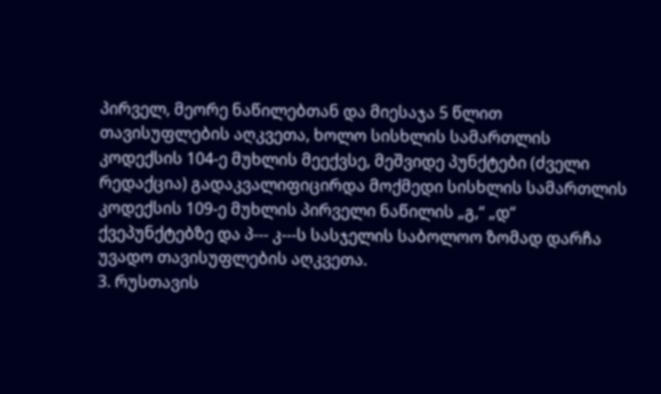პირველ, მეორე ნაწილებთან და მიესაჯა 5 წლით თავისუფლების აღკვეთა, ხოლო სისხლის სამართლის კოდექსის 104-ე მუხლის მეექვსე, მეშვიდე პუნქტები (ძველი რედაქცია) გადაკვალიფიცირდა მოქმედი სისხლის სამართლის კოდექსის 109-ე მუხლის პირველი ნაწილის „გ,“ „დ“ ქვეპუნქტებზე და პ--- კ---ს სასჯელის საბოლოო ზომად დარჩა უვადო თავისუფლების აღკვეთა.
3. რუსთავის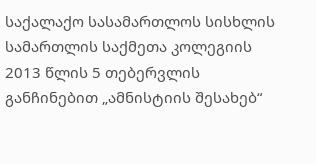საქალაქო სასამართლოს სისხლის სამართლის საქმეთა კოლეგიის 2013 წლის 5 თებერვლის განჩინებით „ამნისტიის შესახებ“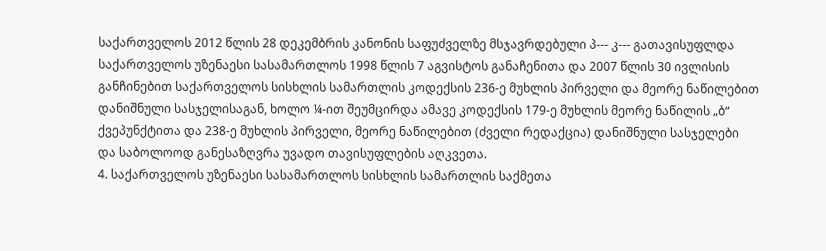საქართველოს 2012 წლის 28 დეკემბრის კანონის საფუძველზე მსჯავრდებული პ--- კ--- გათავისუფლდა საქართველოს უზენაესი სასამართლოს 1998 წლის 7 აგვისტოს განაჩენითა და 2007 წლის 30 ივლისის განჩინებით საქართველოს სისხლის სამართლის კოდექსის 236-ე მუხლის პირველი და მეორე ნაწილებით დანიშნული სასჯელისაგან, ხოლო ¼-ით შეუმცირდა ამავე კოდექსის 179-ე მუხლის მეორე ნაწილის „ბ“ ქვეპუნქტითა და 238-ე მუხლის პირველი, მეორე ნაწილებით (ძველი რედაქცია) დანიშნული სასჯელები და საბოლოოდ განესაზღვრა უვადო თავისუფლების აღკვეთა.
4. საქართველოს უზენაესი სასამართლოს სისხლის სამართლის საქმეთა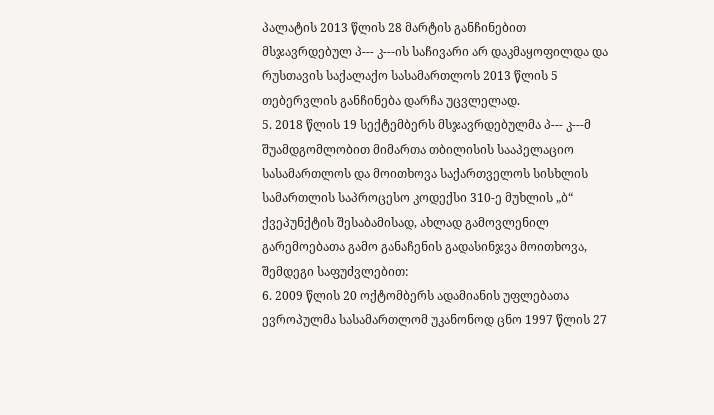პალატის 2013 წლის 28 მარტის განჩინებით მსჯავრდებულ პ--- კ---ის საჩივარი არ დაკმაყოფილდა და რუსთავის საქალაქო სასამართლოს 2013 წლის 5 თებერვლის განჩინება დარჩა უცვლელად.
5. 2018 წლის 19 სექტემბერს მსჯავრდებულმა პ--- კ---მ შუამდგომლობით მიმართა თბილისის სააპელაციო სასამართლოს და მოითხოვა საქართველოს სისხლის სამართლის საპროცესო კოდექსი 310-ე მუხლის „ბ“ ქვეპუნქტის შესაბამისად, ახლად გამოვლენილ გარემოებათა გამო განაჩენის გადასინჯვა მოითხოვა, შემდეგი საფუძვლებით:
6. 2009 წლის 20 ოქტომბერს ადამიანის უფლებათა ევროპულმა სასამართლომ უკანონოდ ცნო 1997 წლის 27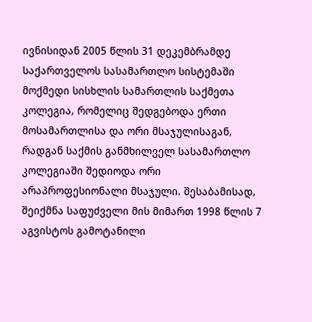ივნისიდან 2005 წლის 31 დეკემბრამდე საქართველოს სასამართლო სისტემაში მოქმედი სისხლის სამართლის საქმეთა კოლეგია, რომელიც შედგებოდა ერთი მოსამართლისა და ორი მსაჯულისაგან, რადგან საქმის განმხილველ სასამართლო კოლეგიაში შედიოდა ორი არაპროფესიონალი მსაჯული. შესაბამისად, შეიქმნა საფუძველი მის მიმართ 1998 წლის 7 აგვისტოს გამოტანილი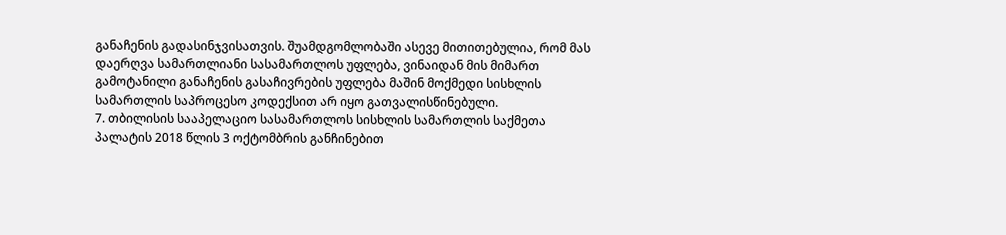განაჩენის გადასინჯვისათვის. შუამდგომლობაში ასევე მითითებულია, რომ მას დაერღვა სამართლიანი სასამართლოს უფლება, ვინაიდან მის მიმართ გამოტანილი განაჩენის გასაჩივრების უფლება მაშინ მოქმედი სისხლის სამართლის საპროცესო კოდექსით არ იყო გათვალისწინებული.
7. თბილისის სააპელაციო სასამართლოს სისხლის სამართლის საქმეთა პალატის 2018 წლის 3 ოქტომბრის განჩინებით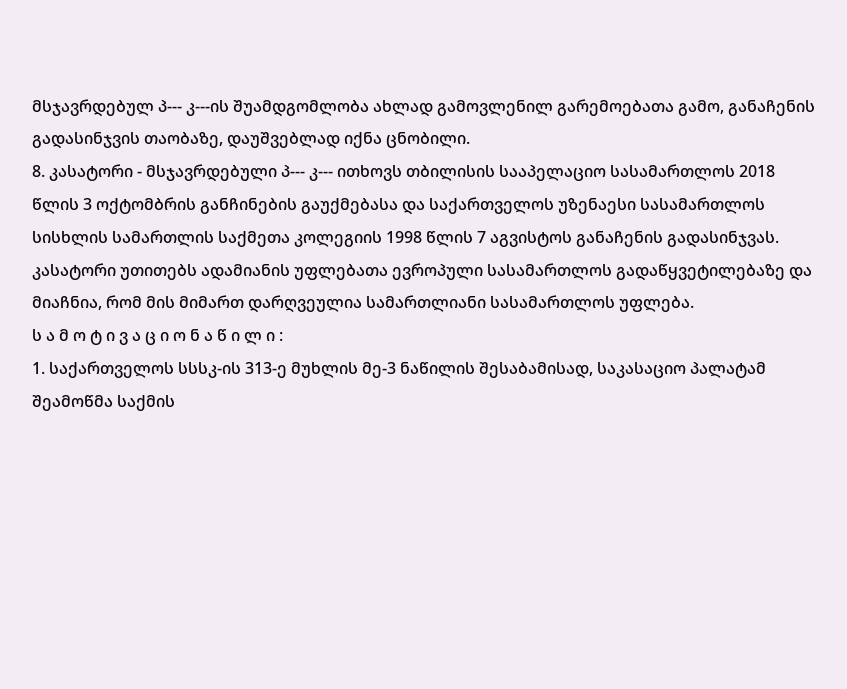მსჯავრდებულ პ--- კ---ის შუამდგომლობა ახლად გამოვლენილ გარემოებათა გამო, განაჩენის გადასინჯვის თაობაზე, დაუშვებლად იქნა ცნობილი.
8. კასატორი - მსჯავრდებული პ--- კ--- ითხოვს თბილისის სააპელაციო სასამართლოს 2018 წლის 3 ოქტომბრის განჩინების გაუქმებასა და საქართველოს უზენაესი სასამართლოს სისხლის სამართლის საქმეთა კოლეგიის 1998 წლის 7 აგვისტოს განაჩენის გადასინჯვას. კასატორი უთითებს ადამიანის უფლებათა ევროპული სასამართლოს გადაწყვეტილებაზე და მიაჩნია, რომ მის მიმართ დარღვეულია სამართლიანი სასამართლოს უფლება.
ს ა მ ო ტ ი ვ ა ც ი ო ნ ა წ ი ლ ი :
1. საქართველოს სსსკ-ის 313-ე მუხლის მე-3 ნაწილის შესაბამისად, საკასაციო პალატამ შეამოწმა საქმის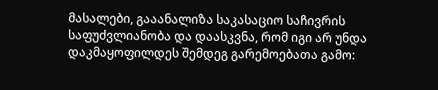მასალები, გააანალიზა საკასაციო საჩივრის საფუძვლიანობა და დაასკვნა, რომ იგი არ უნდა დაკმაყოფილდეს შემდეგ გარემოებათა გამო: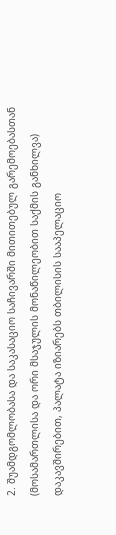2. შუამდგომლობასა და საკასაციო საჩივარში მითითებულ გარემოებასთან (მოსამართლისა და ორი მსაჯულის მონაწილეობით საქმის განხილვა) დაკავშირებით, პალატა იზიარებს თბილისის სააპელაციო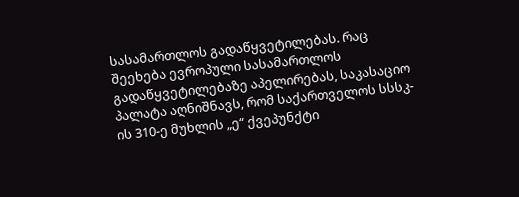სასამართლოს გადაწყვეტილებას. რაც შეეხება ევროპული სასამართლოს გადაწყვეტილებაზე აპელირებას, საკასაციო პალატა აღნიშნავს, რომ საქართველოს სსსკ-ის 310-ე მუხლის „ე“ ქვეპუნქტი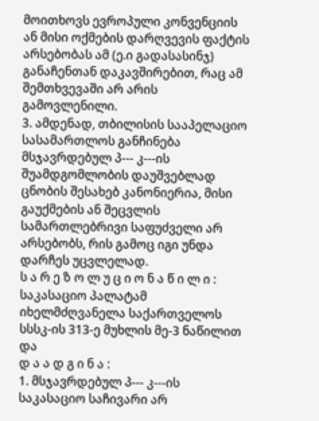მოითხოვს ევროპული კონვენციის ან მისი ოქმების დარღვევის ფაქტის არსებობას ამ (ე.ი გადასასინჯ) განაჩენთან დაკავშირებით, რაც ამ შემთხვევაში არ არის გამოვლენილი.
3. ამდენად, თბილისის სააპელაციო სასამართლოს განჩინება მსჯავრდებულ პ--- კ---ის შუამდგომლობის დაუშვებლად ცნობის შესახებ კანონიერია, მისი გაუქმების ან შეცვლის სამართლებრივი საფუძველი არ არსებობს, რის გამოც იგი უნდა დარჩეს უცვლელად.
ს ა რ ე ზ ო ლ უ ც ი ო ნ ა წ ი ლ ი :
საკასაციო პალატამ იხელმძღვანელა საქართველოს სსსკ-ის 313-ე მუხლის მე-3 ნაწილით და
დ ა ა დ გ ი ნ ა :
1. მსჯავრდებულ პ--- კ---ის საკასაციო საჩივარი არ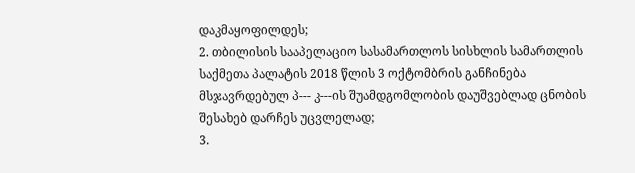დაკმაყოფილდეს;
2. თბილისის სააპელაციო სასამართლოს სისხლის სამართლის საქმეთა პალატის 2018 წლის 3 ოქტომბრის განჩინება მსჯავრდებულ პ--- კ---ის შუამდგომლობის დაუშვებლად ცნობის შესახებ დარჩეს უცვლელად;
3.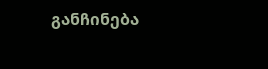განჩინება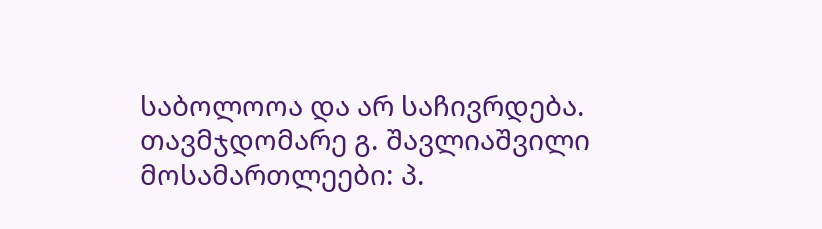საბოლოოა და არ საჩივრდება.
თავმჯდომარე გ. შავლიაშვილი
მოსამართლეები: პ.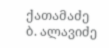ქათამაძე
ბ. ალავიძე